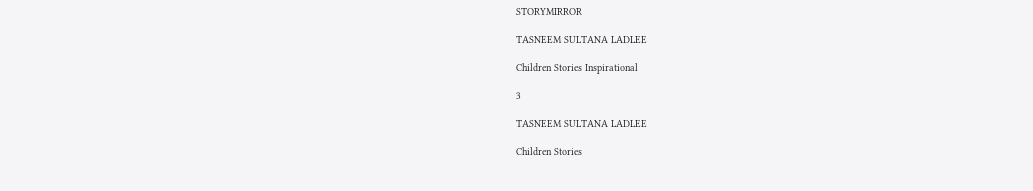STORYMIRROR

TASNEEM SULTANA LADLEE

Children Stories Inspirational

3

TASNEEM SULTANA LADLEE

Children Stories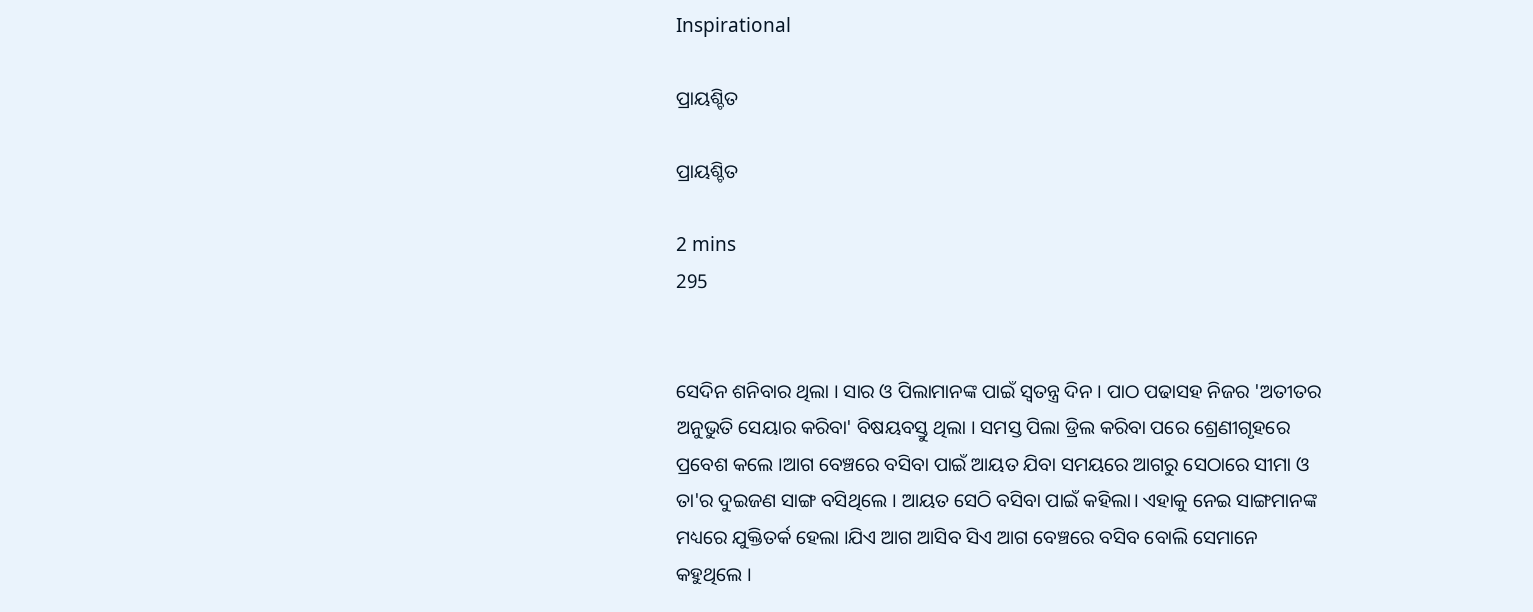Inspirational

ପ୍ରାୟଶ୍ଚିତ

ପ୍ରାୟଶ୍ଚିତ

2 mins
295


ସେଦିନ ଶନିବାର ଥିଲା । ସାର ଓ ପିଲାମାନଙ୍କ ପାଇଁ ସ୍ବତନ୍ତ୍ର ଦିନ । ପାଠ ପଢାସହ ନିଜର 'ଅତୀତର ଅନୁଭୁତି ସେୟାର କରିବା' ବିଷୟବସ୍ତୁ ଥିଲା । ସମସ୍ତ ପିଲା ଡ୍ରିଲ କରିବା ପରେ ଶ୍ରେଣୀଗୃହରେ ପ୍ରବେଶ କଲେ ।ଆଗ ବେଞ୍ଚରେ ବସିବା ପାଇଁ ଆୟତ ଯିବା ସମୟରେ ଆଗରୁ ସେଠାରେ ସୀମା ଓ ତା'ର ଦୁଇଜଣ ସାଙ୍ଗ ବସିଥିଲେ । ଆୟତ ସେଠି ବସିବା ପାଇଁ କହିଲା। ଏହାକୁ ନେଇ ସାଙ୍ଗମାନଙ୍କ ମଧ୍ୟରେ ଯୁକ୍ତିତର୍କ ହେଲା ।ଯିଏ ଆଗ ଆସିବ ସିଏ ଆଗ ବେଞ୍ଚରେ ବସିବ ବୋଲି ସେମାନେ କହୁଥିଲେ ।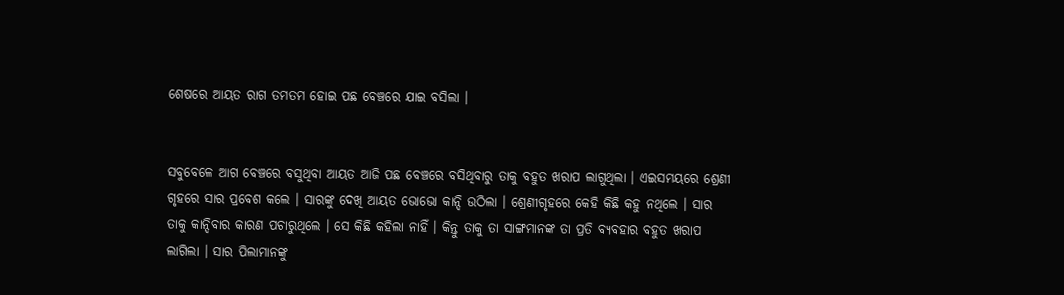ଶେଷରେ ଆୟତ ରାଗ ତମତମ ହୋଇ ପଛ ବେଞ୍ଚରେ ଯାଇ ବସିଲା ।


ସବୁବେଳେ ଆଗ ବେଞ୍ଚରେ ବସୁଥିବା ଆୟତ ଆଜି ପଛ ବେଞ୍ଚରେ ବସିଥିବାରୁ ତାକୁ ବହୁତ ଖରାପ ଲାଗୁଥିଲା । ଏଇସମୟରେ ଶ୍ରେଣୀ ଗୃହରେ ସାର ପ୍ରବେଶ କଲେ । ସାରଙ୍କୁ ଦେଖି ଆୟତ ଭୋଭୋ କାନ୍ଦି ଉଠିଲା । ଶ୍ରେଣୀଗୃହରେ କେହି କିଛି କହୁ ନଥିଲେ । ସାର ତାକୁ କାନ୍ଦିବାର କାରଣ ପଚାରୁଥିଲେ । ସେ କିଛି କହିଲା ନାହିଁ । କିନ୍ତୁ ତାକୁ ତା ସାଙ୍ଗମାନଙ୍କ ତା ପ୍ରତି ବ୍ୟବହାର ବହୁତ ଖରାପ ଲାଗିଲା । ସାର ପିଲାମାନଙ୍କୁ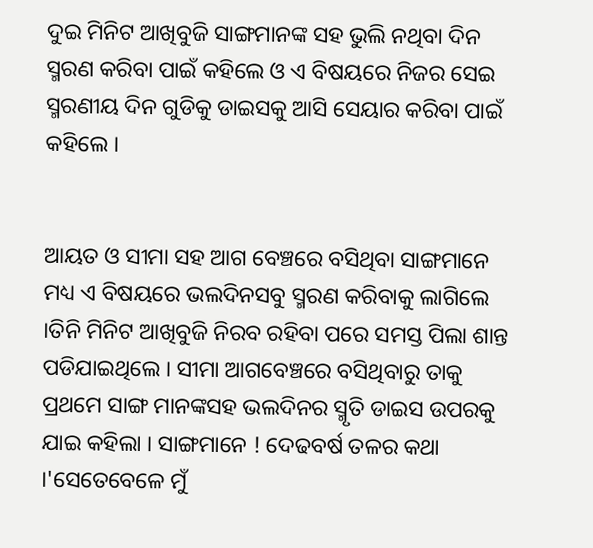ଦୁଇ ମିନିଟ ଆଖିବୁଜି ସାଙ୍ଗମାନଙ୍କ ସହ ଭୁଲି ନଥିବା ଦିନ ସ୍ମରଣ କରିବା ପାଇଁ କହିଲେ ଓ ଏ ବିଷୟରେ ନିଜର ସେଇ ସ୍ମରଣୀୟ ଦିନ ଗୁଡିକୁ ଡାଇସକୁ ଆସି ସେୟାର କରିବା ପାଇଁ କହିଲେ ।


ଆୟତ ଓ ସୀମା ସହ ଆଗ ବେଞ୍ଚରେ ବସିଥିବା ସାଙ୍ଗମାନେ ମଧ୍ୟ ଏ ବିଷୟରେ ଭଲଦିନସବୁ ସ୍ମରଣ କରିବାକୁ ଲାଗିଲେ ।ତିନି ମିନିଟ ଆଖିବୁଜି ନିରବ ରହିବା ପରେ ସମସ୍ତ ପିଲା ଶାନ୍ତ ପଡିଯାଇଥିଲେ । ସୀମା ଆଗବେଞ୍ଚରେ ବସିଥିବାରୁ ତାକୁ ପ୍ରଥମେ ସାଙ୍ଗ ମାନଙ୍କସହ ଭଲଦିନର ସ୍ମୃତି ଡାଇସ ଉପରକୁ ଯାଇ କହିଲା । ସାଙ୍ଗମାନେ ! ଦେଢବର୍ଷ ତଳର କଥା ।'ସେତେବେଳେ ମୁଁ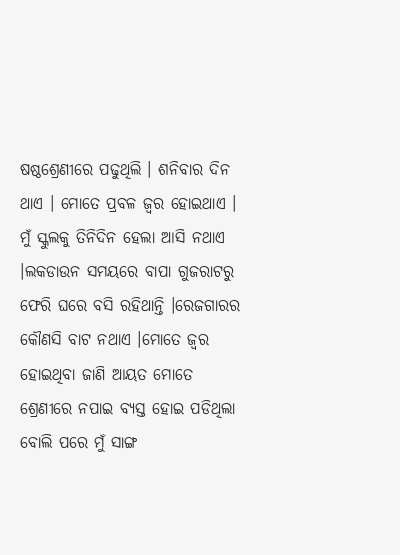ଷଷ୍ଠଶ୍ରେଣୀରେ ପଢୁଥିଲି । ଶନିବାର ଦିନ ଥାଏ । ମୋତେ ପ୍ରବଳ ଜ୍ବର ହୋଇଥାଏ । ମୁଁ ସ୍କୁଲକୁ ତିନିଦିନ ହେଲା ଆସି ନଥାଏ ।ଲକଡାଉନ ସମୟରେ ବାପା ଗୁଜରାଟରୁ ଫେରି ଘରେ ବସି ରହିଥାନ୍ତି ।ରେଜଗାରର କୌଣସି ବାଟ ନଥାଏ ।ମୋତେ ଜ୍ବର ହୋଇଥିବା ଜାଣି ଆୟତ ମୋତେ ଶ୍ରେଣୀରେ ନପାଇ ବ୍ୟସ୍ତ ହୋଇ ପଡିଥିଲା ବୋଲି ପରେ ମୁଁ ସାଙ୍ଗ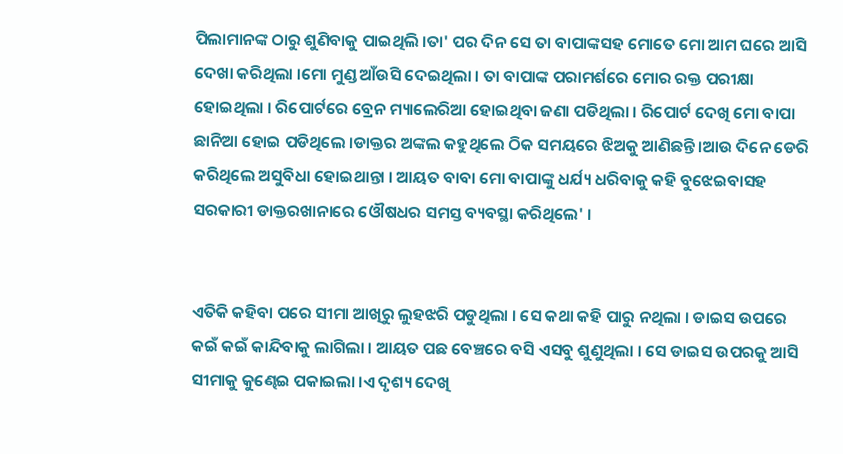ପିଲାମାନଙ୍କ ଠାରୁ ଶୁଣିବାକୁ ପାଇଥିଲି ।ତା' ପର ଦିନ ସେ ତା ବାପାଙ୍କସହ ମୋତେ ମୋ ଆମ ଘରେ ଆସି ଦେଖା କରିଥିଲା ।ମୋ ମୁଣ୍ଡ ଆଁଉସି ଦେଇଥିଲା । ତା ବାପାଙ୍କ ପରାମର୍ଶରେ ମୋର ରକ୍ତ ପରୀକ୍ଷା ହୋଇଥିଲା । ରିପୋର୍ଟରେ ବ୍ରେନ ମ୍ୟାଲେରିଆ ହୋଇଥିବା ଜଣା ପଡିଥିଲା । ରିପୋର୍ଟ ଦେଖି ମୋ ବାପା ଛାନିଆ ହୋଇ ପଡିଥିଲେ ।ଡାକ୍ତର ଅଙ୍କଲ କହୁଥିଲେ ଠିକ ସମୟରେ ଝିଅକୁ ଆଣିଛନ୍ତି ।ଆଉ ଦିନେ ଡେରି କରିଥିଲେ ଅସୁବିଧା ହୋଇଥାନ୍ତା । ଆୟତ ବାବା ମୋ ବାପାଙ୍କୁ ଧର୍ଯ୍ୟ ଧରିବାକୁ କହି ବୁଝେଇବାସହ ସରକାରୀ ଡାକ୍ତରଖାନାରେ ଓୌଷଧର ସମସ୍ତ ବ୍ୟବସ୍ଥା କରିଥିଲେ' ।


ଏତିକି କହିବା ପରେ ସୀମା ଆଖିରୁ ଲୁହଝରି ପଡୁଥିଲା । ସେ କଥା କହି ପାରୁ ନଥିଲା । ଡାଇସ ଉପରେ କଇଁ କଇଁ କାନ୍ଦିବାକୁ ଲାଗିଲା । ଆୟତ ପଛ ବେଞ୍ଚରେ ବସି ଏସବୁ ଶୁଣୁଥିଲା । ସେ ଡାଇସ ଉପରକୁ ଆସି ସୀମାକୁ କୁଣ୍ଢେଇ ପକାଇଲା ।ଏ ଦୃଶ୍ୟ ଦେଖି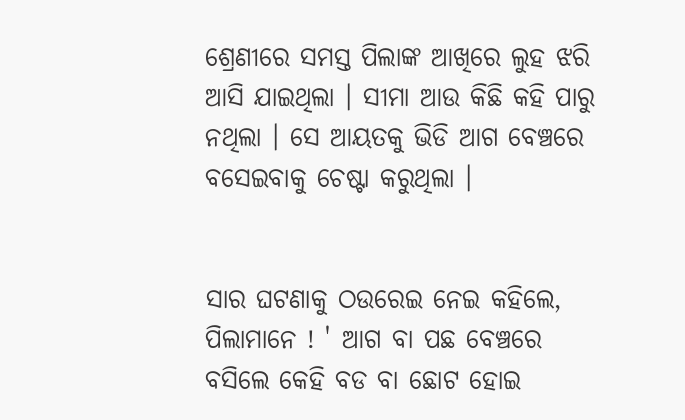ଶ୍ରେଣୀରେ ସମସ୍ତ ପିଲାଙ୍କ ଆଖିରେ ଲୁହ ଝରି ଆସି ଯାଇଥିଲା । ସୀମା ଆଉ କିଛି କହି ପାରୁ ନଥିଲା । ସେ ଆୟତକୁ ଭିଡି ଆଗ ବେଞ୍ଚରେ ବସେଇବାକୁ ଚେଷ୍ଟା କରୁଥିଲା ।


ସାର ଘଟଣାକୁ ଠଉରେଇ ନେଇ କହିଲେ, ପିଲାମାନେ ! ' ଆଗ ବା ପଛ ବେଞ୍ଚରେ ବସିଲେ କେହି ବଡ ବା ଛୋଟ ହୋଇ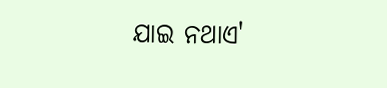ଯାଇ ନଥାଏ'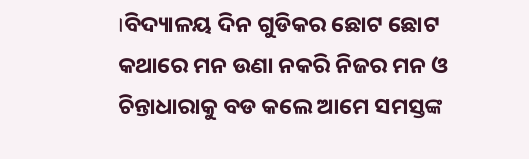।ବିଦ୍ୟାଳୟ ଦିନ ଗୁଡିକର ଛୋଟ ଛୋଟ କଥାରେ ମନ ଉଣା ନକରି ନିଜର ମନ ଓ ଚିନ୍ତାଧାରାକୁ ବଡ କଲେ ଆମେ ସମସ୍ତଙ୍କ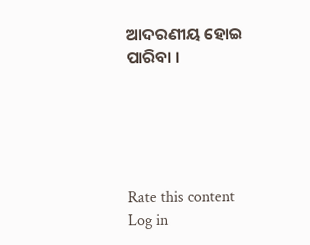ଆଦରଣୀୟ ହୋଇ ପାରିବା ।





Rate this content
Log in